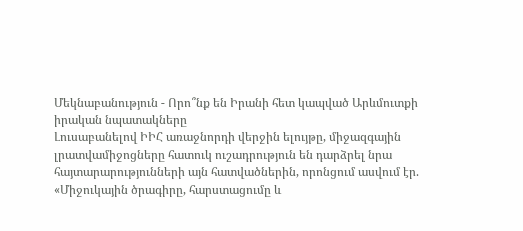Մեկնաբանություն - Որո՞նք են Իրանի հետ կապված Արևմուտքի իրական նպատակները
Լուսաբանելով ԻԻՀ առաջնորդի վերջին ելույթը, միջազգային լրատվամիջոցները հատուկ ուշադրություն են դարձրել նրա հայտարարությունների այն հատվածներին, որոնցում ասվում էր. «Միջուկային ծրագիրը, հարստացումը և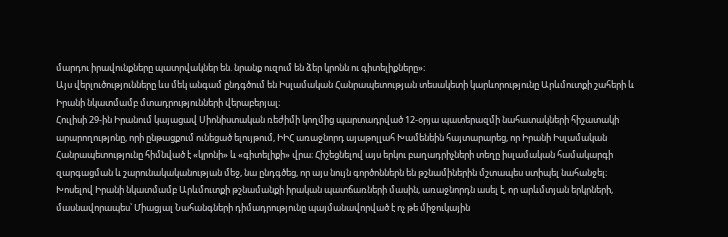մարդու իրավունքները պատրվակներ են. նրանք ուզում են ձեր կրոնն ու գիտելիքները»։
Այս վերլուծությունները ևս մեկ անգամ ընդգծում են Իսլամական Հանրապետության տեսակետի կարևորությունը Արևմուտքի շահերի և Իրանի նկատմամբ մտադրությունների վերաբերյալ։
Հուլիսի 29-ին Իրանում կայացավ Սիոնիստական ռեժիմի կողմից պարտադրված 12-օրյա պատերազմի նահատակների հիշատակի արարողությոնը, որի ընթացքում ունեցած ելույթում, ԻԻՀ առաջնորդ այաթոլլահ Խամենեին հայտարարեց, որ Իրանի Իսլամական Հանրապետությունը հիմնված է «կրոնի» և «գիտելիքի» վրա։ Հիշեցնելով այս երկու բաղադրիչների տեղը իսլամական համակարգի զարգացման և շարունակականության մեջ, նա ընդգծեց, որ այս նույն գործոններն են թշնամիներին մշտապես ստիպել նահանջել։
Խոսելով Իրանի նկատմամբ Արևմուտքի թշնամանքի իրական պատճառների մասին, առաջնորդն ասել է, որ արևմտյան երկրների, մասնավորապես՝ Միացյալ Նահանգների դիմադրությունը պայմանավորված է ոչ թե միջուկային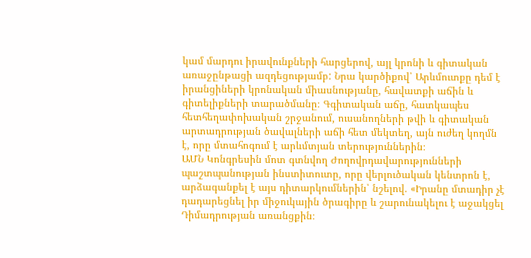կամ մարդու իրավունքների հարցերով, այլ կրոնի և գիտական առաջընթացի ազդեցությամբ: Նրա կարծիքով՝ Արևմուտքը դեմ է իրանցիների կրոնական միասնությանը, հավատքի աճին և գիտելիքների տարածմանը։ Գգիտական աճը, հատկապես հետհեղափոխական շրջանում, ուսանողների թվի և գիտական արտադրության ծավալների աճի հետ մեկտեղ, այն ուժեղ կողմն է, որը մտահոգում է արևմտյան տերություններին։
ԱՄՆ Կոնգրեսին մոտ գտնվող Ժողովրդավարությունների պաշտպանության ինստիտուտը, որը վերլուծական կենտրոն է, արձագանքել է այս դիտարկումներին՝ նշելով. «Իրանը մտադիր չէ դադարեցնել իր միջուկային ծրագիրը և շարունակելու է աջակցել Դիմադրության առանցքին։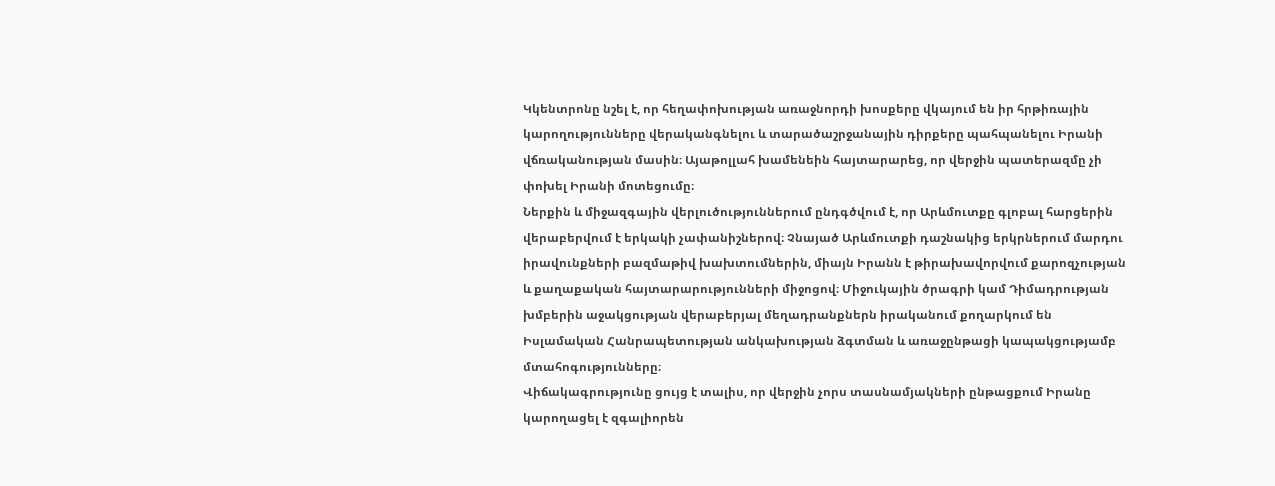Կկենտրոնը նշել է, որ հեղափոխության առաջնորդի խոսքերը վկայում են իր հրթիռային կարողությունները վերականգնելու և տարածաշրջանային դիրքերը պահպանելու Իրանի վճռականության մասին։ Այաթոլլահ խամենեին հայտարարեց, որ վերջին պատերազմը չի փոխել Իրանի մոտեցումը։
Ներքին և միջազգային վերլուծություններում ընդգծվում է, որ Արևմուտքը գլոբալ հարցերին վերաբերվում է երկակի չափանիշներով։ Չնայած Արևմուտքի դաշնակից երկրներում մարդու իրավունքների բազմաթիվ խախտումներին, միայն Իրանն է թիրախավորվում քարոզչության և քաղաքական հայտարարությունների միջոցով։ Միջուկային ծրագրի կամ Դիմադրության խմբերին աջակցության վերաբերյալ մեղադրանքներն իրականում քողարկում են Իսլամական Հանրապետության անկախության ձգտման և առաջընթացի կապակցությամբ մտահոգությունները։
Վիճակագրությունը ցույց է տալիս, որ վերջին չորս տասնամյակների ընթացքում Իրանը կարողացել է զգալիորեն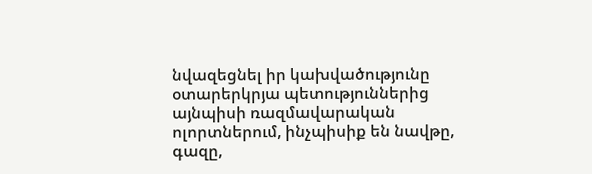նվազեցնել իր կախվածությունը օտարերկրյա պետություններից այնպիսի ռազմավարական ոլորտներում, ինչպիսիք են նավթը, գազը,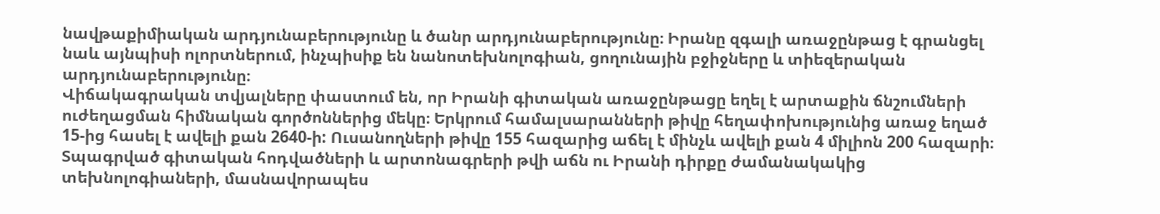նավթաքիմիական արդյունաբերությունը և ծանր արդյունաբերությունը։ Իրանը զգալի առաջընթաց է գրանցել նաև այնպիսի ոլորտներում, ինչպիսիք են նանոտեխնոլոգիան, ցողունային բջիջները և տիեզերական արդյունաբերությունը։
Վիճակագրական տվյալները փաստում են, որ Իրանի գիտական առաջընթացը եղել է արտաքին ճնշումների ուժեղացման հիմնական գործոններից մեկը։ Երկրում համալսարանների թիվը հեղափոխությունից առաջ եղած 15-ից հասել է ավելի քան 2640-ի: Ուսանողների թիվը 155 հազարից աճել է մինչև ավելի քան 4 միլիոն 200 հազարի։ Տպագրված գիտական հոդվածների և արտոնագրերի թվի աճն ու Իրանի դիրքը ժամանակակից տեխնոլոգիաների, մասնավորապես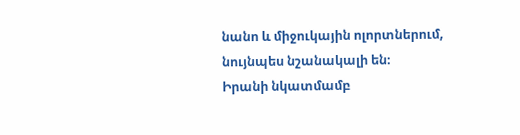նանո և միջուկային ոլորտներում, նույնպես նշանակալի են։
Իրանի նկատմամբ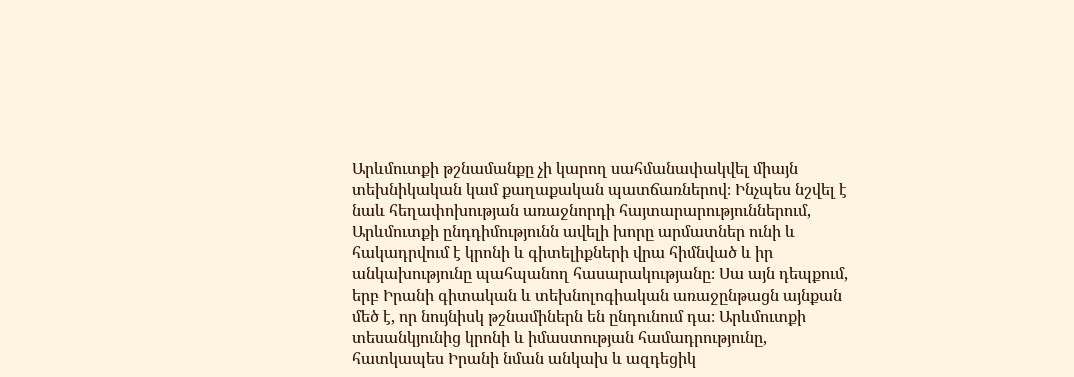Արևմուտքի թշնամանքը չի կարող սահմանափակվել միայն տեխնիկական կամ քաղաքական պատճառներով։ Ինչպես նշվել է նաև հեղափոխության առաջնորդի հայտարարություններում, Արևմուտքի ընդդիմությունն ավելի խորը արմատներ ունի և հակադրվում է կրոնի և գիտելիքների վրա հիմնված և իր անկախությունը պահպանող հասարակությանը։ Սա այն դեպքում, երբ Իրանի գիտական և տեխնոլոգիական առաջընթացն այնքան մեծ է, որ նույնիսկ թշնամիներն են ընդունում դա։ Արևմուտքի տեսանկյունից կրոնի և իմաստության համադրությունը, հատկապես Իրանի նման անկախ և ազդեցիկ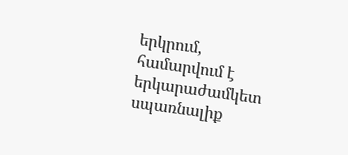երկրում, համարվում է երկարաժամկետ սպառնալիք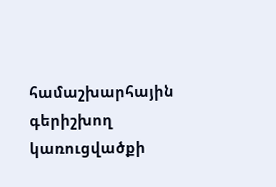համաշխարհային գերիշխող կառուցվածքի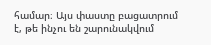համար։ Այս փաստը բացատրում է, թե ինչու են շարունակվում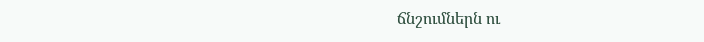ճնշումներն ու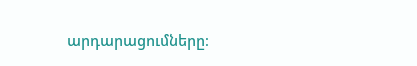արդարացումները։